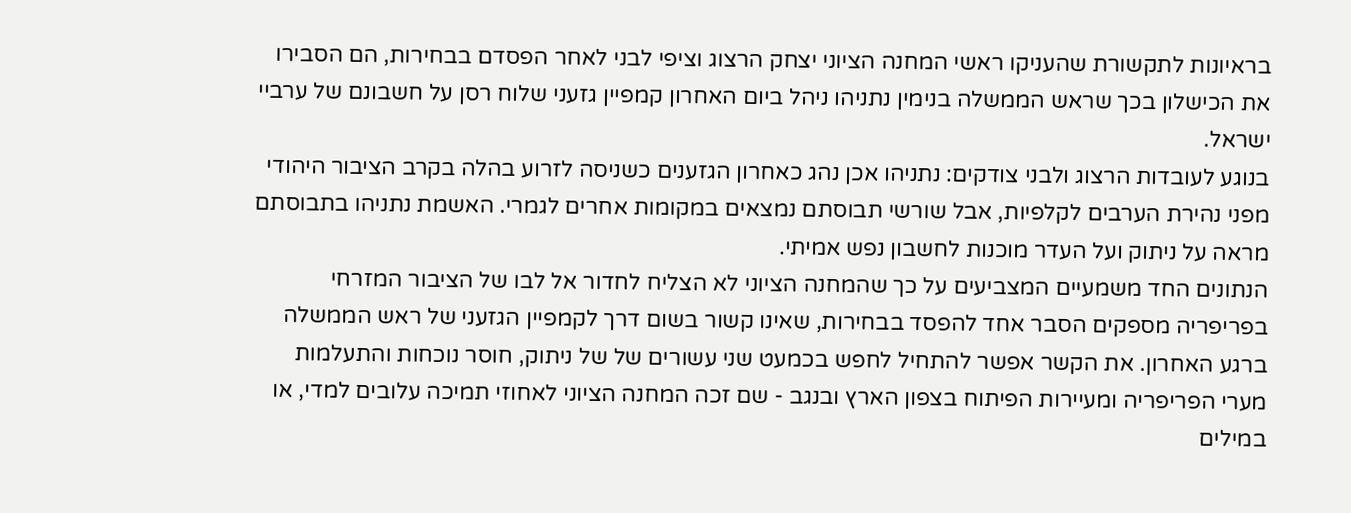בראיונות לתקשורת שהעניקו ראשי המחנה הציוני יצחק הרצוג וציפי לבני לאחר הפסדם בבחירות, הם הסבירו את הכישלון בכך שראש הממשלה בנימין נתניהו ניהל ביום האחרון קמפיין גזעני שלוח רסן על חשבונם של ערביי ישראל.
בנוגע לעובדות הרצוג ולבני צודקים: נתניהו אכן נהג כאחרון הגזענים כשניסה לזרוע בהלה בקרב הציבור היהודי מפני נהירת הערבים לקלפיות, אבל שורשי תבוסתם נמצאים במקומות אחרים לגמרי. האשמת נתניהו בתבוסתם מראה על ניתוק ועל העדר מוכנות לחשבון נפש אמיתי.
הנתונים החד משמעיים המצביעים על כך שהמחנה הציוני לא הצליח לחדור אל לבו של הציבור המזרחי בפריפריה מספקים הסבר אחד להפסד בבחירות, שאינו קשור בשום דרך לקמפיין הגזעני של ראש הממשלה ברגע האחרון. את הקשר אפשר להתחיל לחפש בכמעט שני עשורים של של ניתוק, חוסר נוכחות והתעלמות מערי הפריפריה ומעיירות הפיתוח בצפון הארץ ובנגב - שם זכה המחנה הציוני לאחוזי תמיכה עלובים למדי, או במילים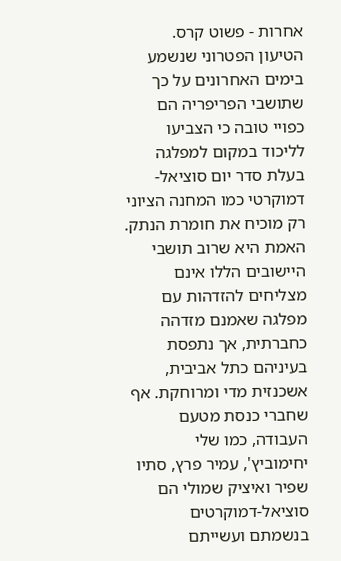אחרות - פשוט קרס.
הטיעון הפטרוני שנשמע בימים האחרונים על כך שתושבי הפריפריה הם כפויי טובה כי הצביעו לליכוד במקום למפלגה בעלת סדר יום סוציאל-דמוקרטי כמו המחנה הציוני רק מוכיח את חומרת הנתק. האמת היא שרוב תושבי היישובים הללו אינם מצליחים להזדהות עם מפלגה שאמנם מזדהה כחברתית, אך נתפסת בעיניהם כתל אביבית, אשכנזית מדי ומרוחקת. אף שחברי כנסת מטעם העבודה, כמו שלי יחימוביץ', עמיר פרץ, סתיו שפיר ואיציק שמולי הם סוציאל-דמוקרטים בנשמתם ועשייתם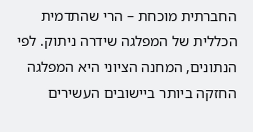החברתית מוכחת – הרי שהתדמית הכללית של המפלגה שידרה ניתוק. לפי הנתונים, המחנה הציוני היא המפלגה החזקה ביותר ביישובים העשירים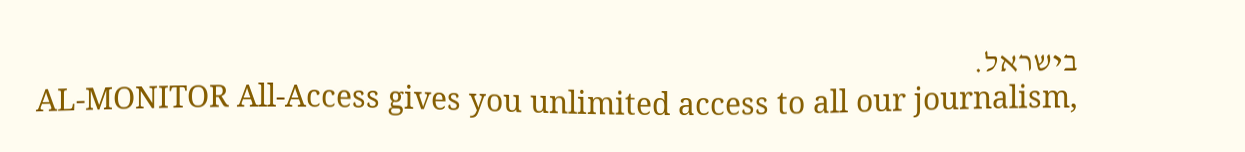בישראל.
AL-MONITOR All-Access gives you unlimited access to all our journalism,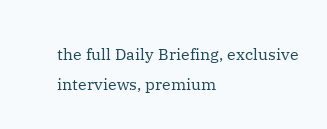the full Daily Briefing, exclusive interviews, premium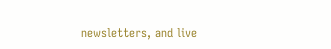newsletters, and live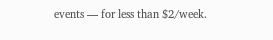events — for less than $2/week.